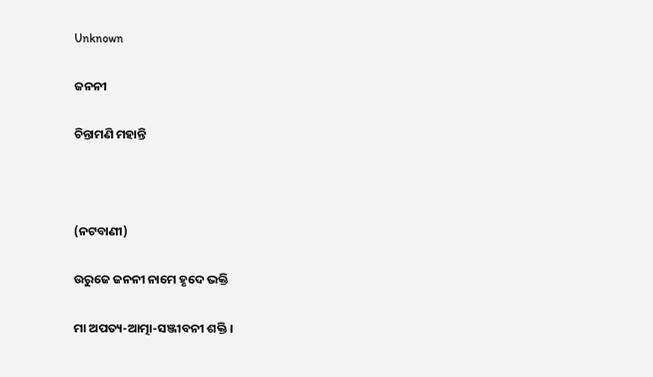Unknown

ଜନନୀ

ଚିନ୍ତାମଣି ମହାନ୍ତି



(ନଟବାଣୀ)

ଉରୁଜେ ଜନନୀ ନାମେ ହୃଦେ ଭକ୍ତି

ମା ଅପତ୍ୟ-ଆତ୍ମା-ସଞ୍ଜୀବନୀ ଶକ୍ତି ।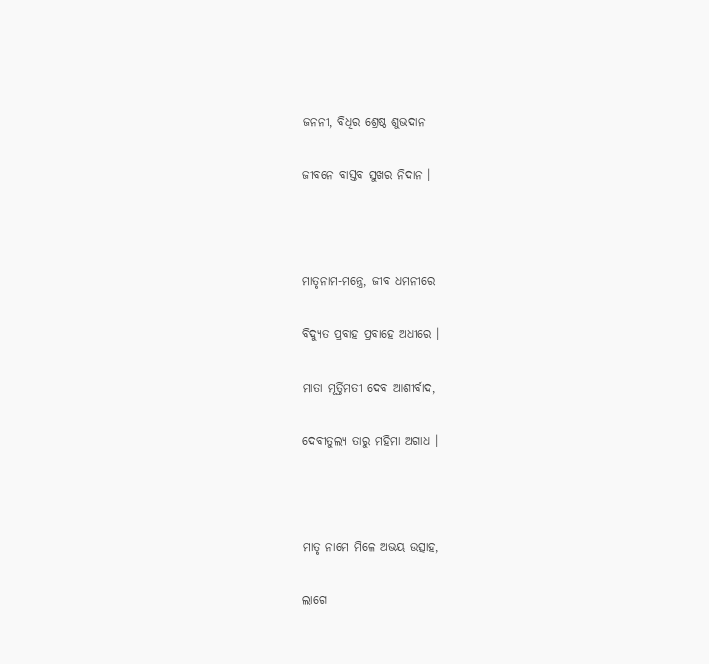ଜନନୀ, ବିଧିର ଶ୍ରେଷ୍ଠ ଶୁଭଦାନ

ଜୀବନେ ବାସ୍ତବ ସୁଖର ନିଦାନ ।



ମାତୃନାମ-ମନ୍ତ୍ରେ, ଜୀବ ଧମନୀରେ

ବିଦ୍ୟୁତ ପ୍ରବାହ ପ୍ରବାହେ ଅଧୀରେ ।

ମାତା ମୂର୍ତ୍ତିମତୀ ଦେବ ଆଶୀର୍ବାଦ,

ଦେବୀତୁଲ୍ୟ ତାରୁ ମହିମା ଅଗାଧ ।



ମାତୃ ନାମେ ମିଳେ ଅଭୟ ଉତ୍ସାହ,

ଲାଗେ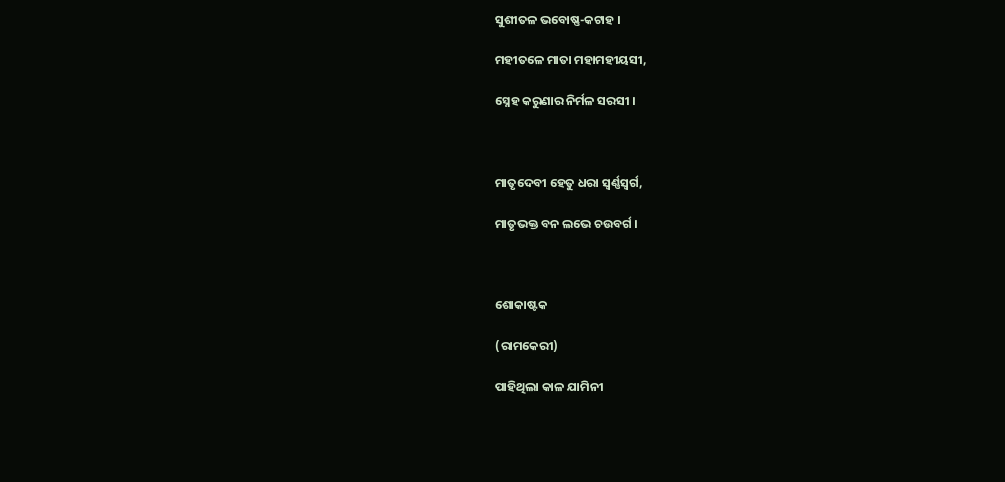ସୁଶୀତଳ ଭବୋଷ୍ଣ-କଟାହ ।

ମହୀତଳେ ମାତା ମହାମହୀୟସୀ,

ସ୍ନେହ କରୁଣାର ନିର୍ମଳ ସରସୀ ।



ମାତୃଦେବୀ ହେତୁ ଧରା ସ୍ୱର୍ଣ୍ଣସ୍ୱର୍ଗ,

ମାତୃଭକ୍ତ ବନ ଲଭେ ଚଉବର୍ଗ ।



ଶୋକାଷ୍ଟକ

(ରାମକେରୀ)

ପାହିଥିଲା କାଳ ଯାମିନୀ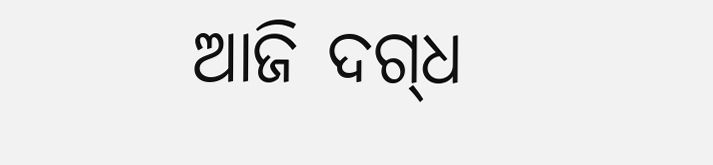ଆଜି ଦଗ୍‌ଧ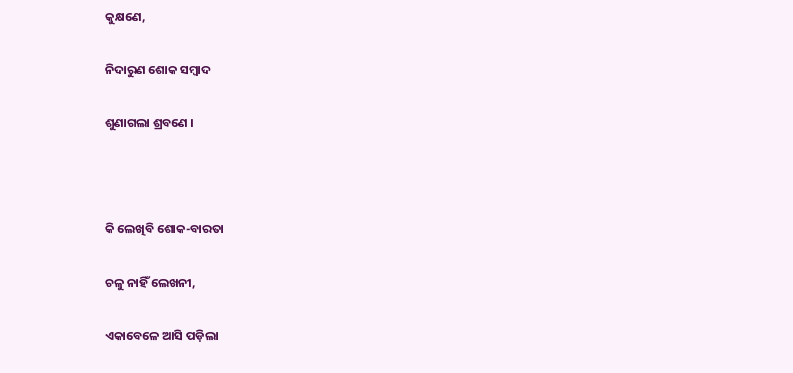କୁକ୍ଷଣେ,

ନିଦାରୁଣ ଶୋକ ସମ୍ବାଦ

ଶୁଣାଗଲା ଶ୍ରବଣେ ।



କି ଲେଖିବି ଶୋକ-ବାରତା

ଚଳୁ ନାହିଁ ଲେଖନୀ,

ଏକାବେଳେ ଆସି ପଡ଼ିଲା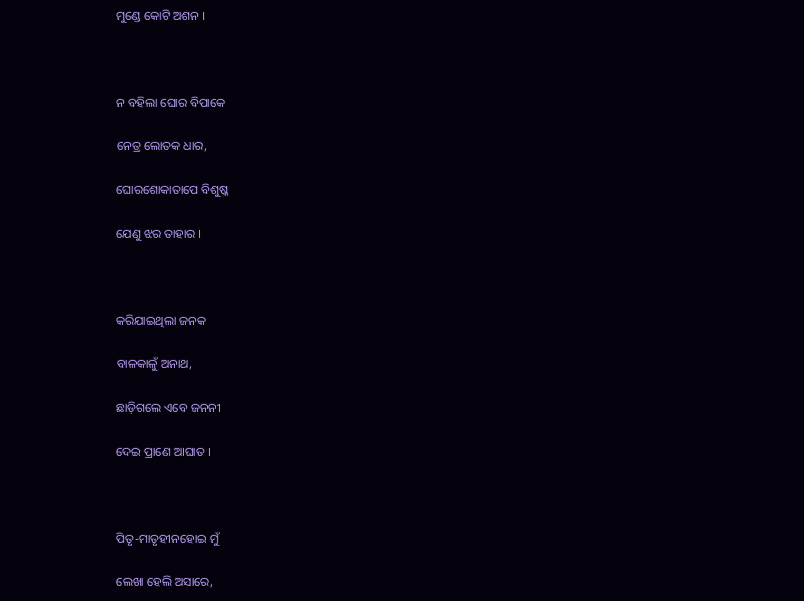ମୁଣ୍ଡେ କୋଟି ଅଶନ ।



ନ ବହିଲା ଘୋର ବିପାକେ

ନେତ୍ର ଲୋତକ ଧାର,

ଘୋରଶୋକାତାପେ ବିଶୁଷ୍କ

ଯେଣୁ ଝର ତାହାର ।



କରିଯାଇଥିଲା ଜନକ

ବାଳକାଳୁଁ ଅନାଥ,

ଛାଡ଼ିଗଲେ ଏବେ ଜନନୀ

ଦେଇ ପ୍ରାଣେ ଆଘାତ ।



ପିତୃ-ମାତୃହୀନହୋଇ ମୁଁ

ଲେଖା ହେଲି ଅସାରେ,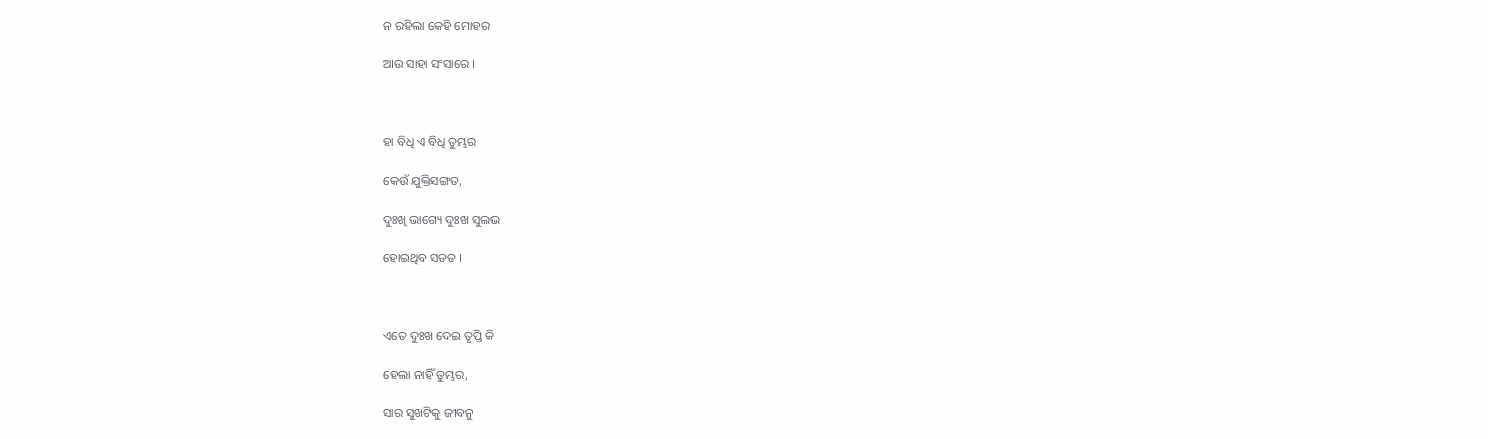ନ ରହିଲା କେହି ମୋହର

ଆଉ ସାହା ସଂସାରେ ।



ହା ବିଧି ଏ ବିଧି ତୁମ୍ଭର

କେଉଁ ଯୁକ୍ତିସଙ୍ଗତ,

ଦୁଃଖି ଭାଗ୍ୟେ ଦୁଃଖ ସୁଲଭ

ହୋଇଥିବ ସତତ ।



ଏତେ ଦୁଃଖ ଦେଇ ତୃପ୍ତି କି

ହେଲା ନାହିଁ ତୁମ୍ଭର,

ସାର ସୁଖଟିକୁ ଜୀବନୁ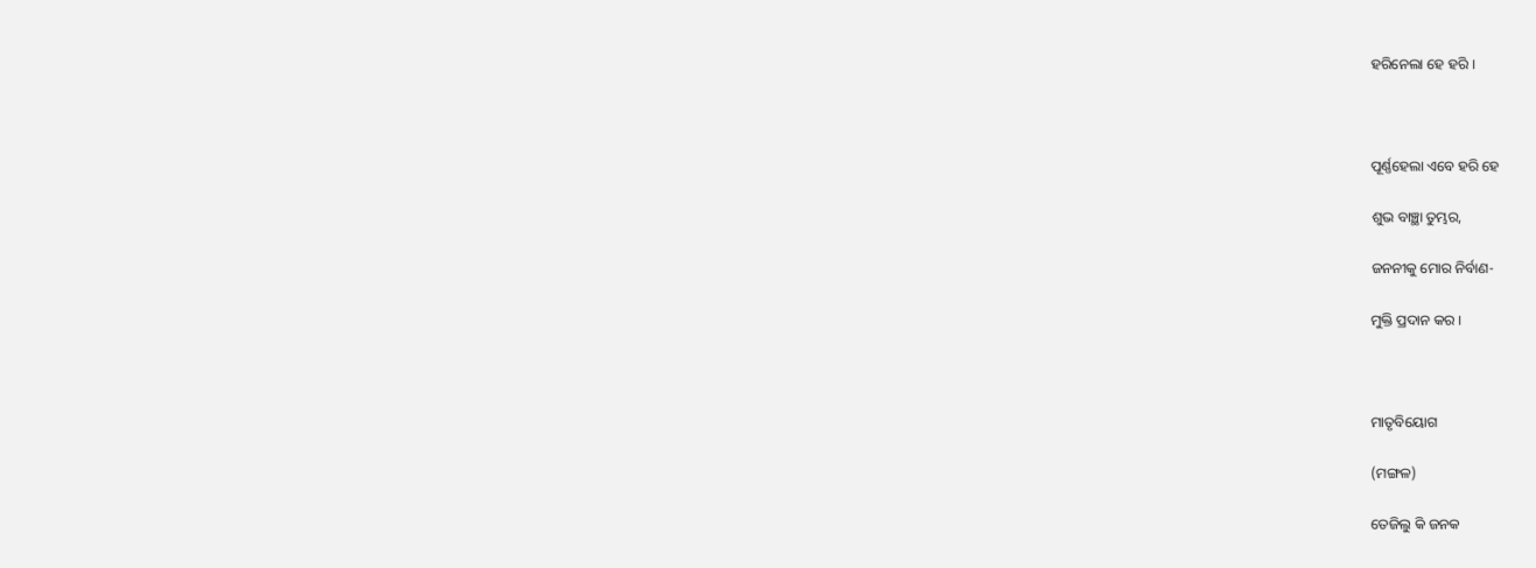ହରିନେଲା ହେ ହରି ।



ପୂର୍ଣ୍ଣହେଲା ଏବେ ହରି ହେ

ଶୁଭ ବାଞ୍ଛା ତୁମ୍ଭର,

ଜନନୀକୁ ମୋର ନିର୍ବାଣ-

ମୁକ୍ତି ପ୍ରଦାନ କର ।



ମାତୃବିୟୋଗ

(ମଙ୍ଗଳ)

ତେଜିଲୁ କି ଜନକ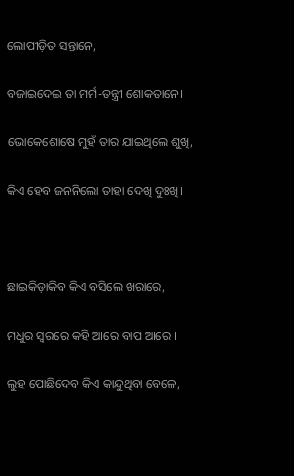ଲୋପୀଡ଼ିତ ସନ୍ତାନେ,

ବଜାଇଦେଇ ତା ମର୍ମ-ତନ୍ତ୍ରୀ ଶୋକତାନେ।

ଭୋକେଶୋଷେ ମୁହଁ ତାର ଯାଇଥିଲେ ଶୁଖି,

କିଏ ହେବ ଜନନିଲୋ ତାହା ଦେଖି ଦୁଃଖି।



ଛାଇକିଡ଼ାକିବ କିଏ ବସିଲେ ଖରାରେ,

ମଧୁର ସ୍ୱରରେ କହି ଆରେ ବାପ ଆରେ ।

ଲୁହ ପୋଛିଦେବ କିଏ କାନ୍ଦୁଥିବା ବେଳେ,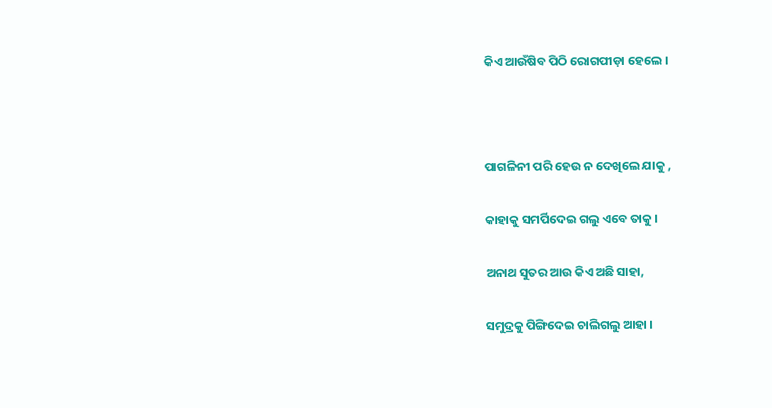କିଏ ଆଉଁଷିବ ପିଠି ରୋଗପୀଡ଼ା ହେଲେ ।



ପାଗଳିନୀ ପରି ହେଉ ନ ଦେଖିଲେ ଯାକୁ ,

କାହାକୁ ସମର୍ପିଦେଇ ଗଲୁ ଏବେ ତାକୁ ।

ଅନାଥ ସୁତର ଆଉ କିଏ ଅଛି ସାହା,

ସମୁଦ୍ରକୁ ପିଙ୍ଗିଦେଇ ଚାଲିଗଲୁ ଆହା ।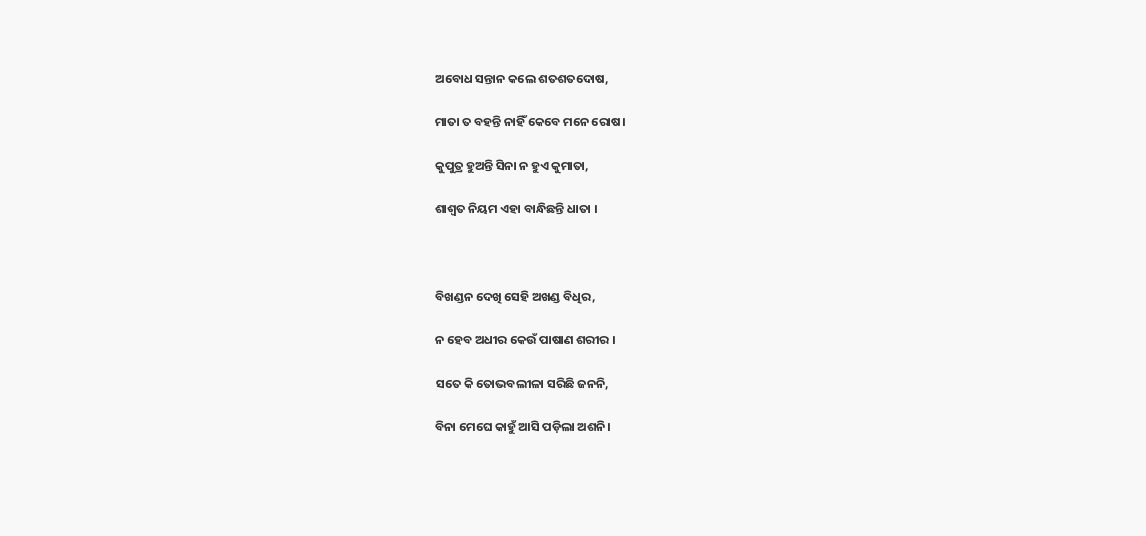ଅବୋଧ ସନ୍ତାନ କଲେ ଶତଶତଦୋଷ,

ମାତା ତ ବହନ୍ତି ନାହିଁ କେବେ ମନେ ରୋଷ।

କୁପୁତ୍ର ହୁଅନ୍ତି ସିନା ନ ହୁଏ କୁମାତା,

ଶାଶ୍ୱତ ନିୟମ ଏହା ବାନ୍ଧିଛନ୍ତି ଧାତା ।



ବିଖଣ୍ଡନ ଦେଖି ସେହି ଅଖଣ୍ଡ ବିଧିର,

ନ ହେବ ଅଧୀର କେଉଁ ପାଷାଣ ଶରୀର ।

ସତେ କି ତୋଭବଲୀଳା ସରିଛି ଜନନି,

ବିନା ମେଘେ କାହୁଁ ଆସି ପଡ଼ିଲା ଅଶନି।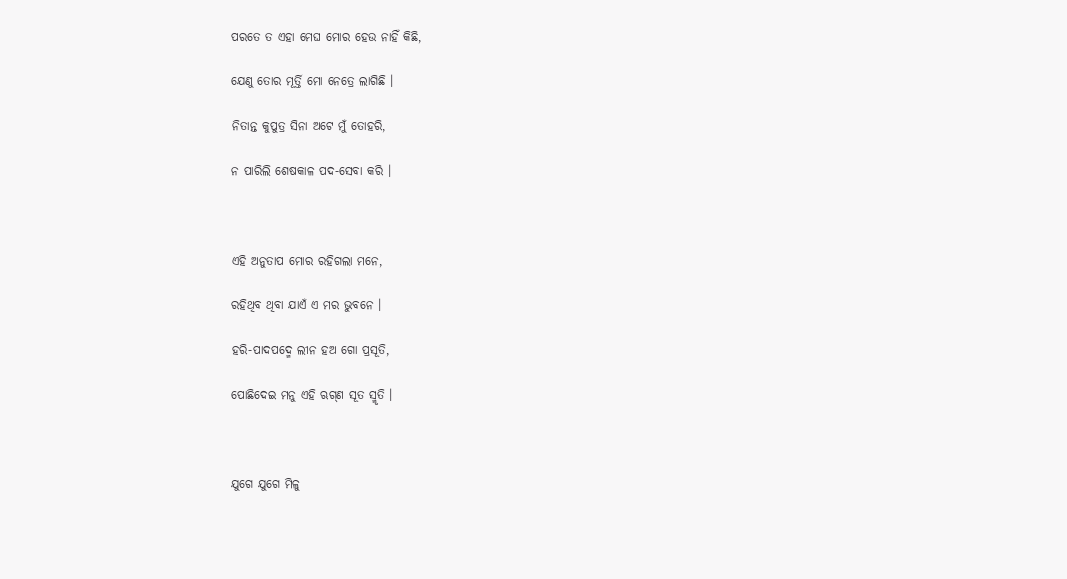ପରତେ ତ ଏହା ମେଘ ମୋର ହେଉ ନାହିଁ କିଛି,

ଯେଣୁ ତୋର ମୂର୍ତ୍ତି ମୋ ନେତ୍ରେ ଲାଗିଛି ।

ନିତାନ୍ତ କୁପୁତ୍ର ସିନା ଅଟେ ମୁଁ ତୋହରି,

ନ ପାରିଲି ଶେଷକାଳ ପଦ-ସେବା କରି ।



ଏହି ଅନୁତାପ ମୋର ରହିଗଲା ମନେ,

ରହିଥିବ ଥିବା ଯାଏଁ ଏ ମର ଭୁବନେ ।

ହରି-ପାଦପଦ୍ମେ ଲୀନ ହଅ ଗୋ ପ୍ରସୂତି,

ପୋଛିଦେଇ ମନୁ ଏହି ଋଗ୍‌ଣ ସୂତ ସ୍ମୃତି ।



ଯୁଗେ ଯୁଗେ ମିଳୁ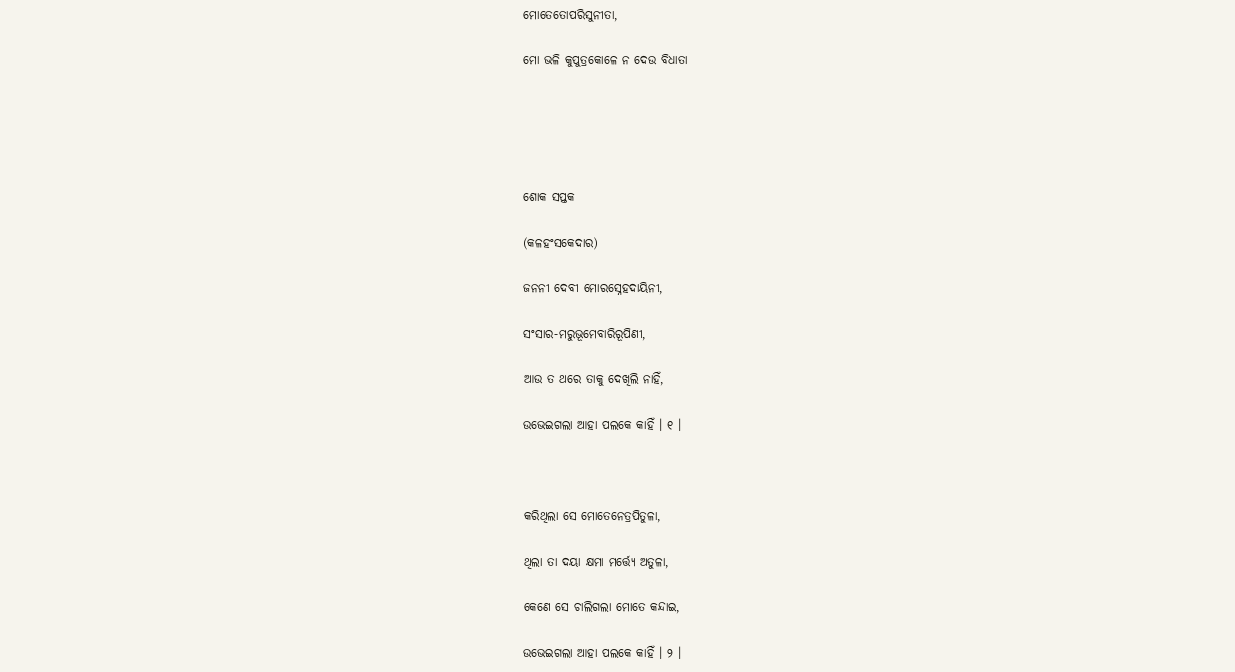ମୋତେତୋପରିସୁନୀତା,

ମୋ ଭଳି କୁପୁତ୍ରକୋଳେ ନ ଦେଉ ବିଧାତା





ଶୋକ ସପ୍ତକ

(କଳହଂସକେଦାର)

ଜନନୀ ଦେବୀ ମୋରସ୍ନେହଦାୟିନୀ,

ସଂସାର-ମରୁଭୂମେବାରିରୂପିଣୀ,

ଆଉ ତ ଥରେ ତାକୁ ଦେଖିଲି ନାହିଁ,

ଉଭେଇଗଲା ଆହା ପଲକେ କାହିଁ । ୧ ।



କରିଥିଲା ସେ ମୋତେନେତ୍ରପିତୁଳା,

ଥିଲା ତା ଦୟା କ୍ଷମା ମର୍ତ୍ତ୍ୟେ ଅତୁଳା,

କେଣେ ସେ ଚାଲିଗଲା ମୋତେ କନ୍ଦାଇ,

ଉଭେଇଗଲା ଆହା ପଲକେ କାହିଁ । ୨ ।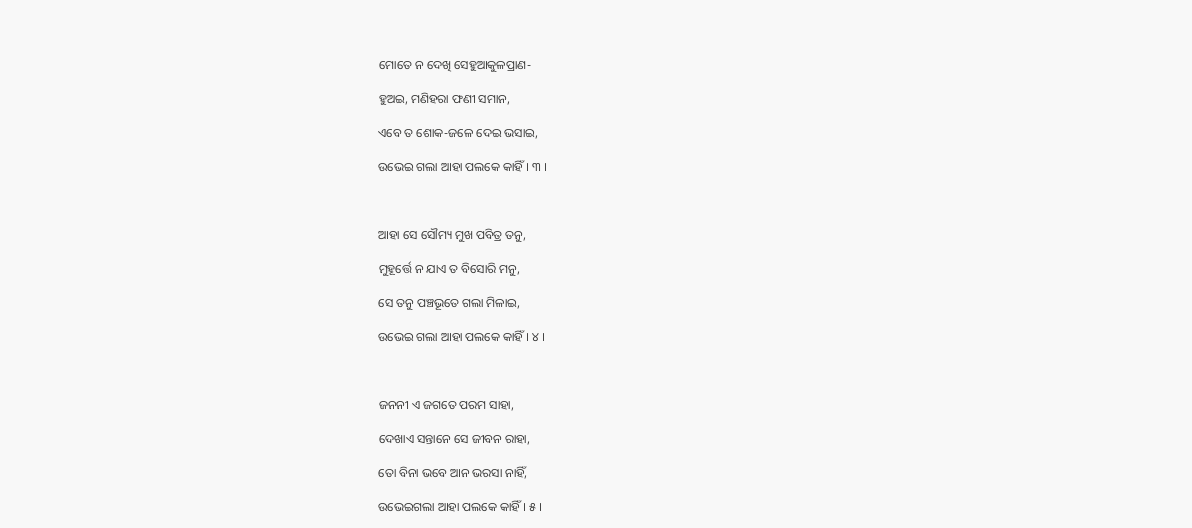ମୋତେ ନ ଦେଖି ସେହୁଆକୁଳପ୍ରାଣ-

ହୁଅଇ, ମଣିହରା ଫଣୀ ସମାନ,

ଏବେ ତ ଶୋକ-ଜଳେ ଦେଇ ଭସାଇ,

ଉଭେଇ ଗଲା ଆହା ପଲକେ କାହିଁ । ୩ ।



ଆହା ସେ ସୌମ୍ୟ ମୁଖ ପବିତ୍ର ତନୁ,

ମୁହୂର୍ତ୍ତେ ନ ଯାଏ ତ ବିସୋରି ମନୁ,

ସେ ତନୁ ପଞ୍ଚଭୂତେ ଗଲା ମିଳାଇ,

ଉଭେଇ ଗଲା ଆହା ପଲକେ କାହିଁ । ୪ ।



ଜନନୀ ଏ ଜଗତେ ପରମ ସାହା,

ଦେଖାଏ ସନ୍ତାନେ ସେ ଜୀବନ ରାହା,

ତୋ ବିନା ଭବେ ଆନ ଭରସା ନାହିଁ,

ଉଭେଇଗଲା ଆହା ପଲକେ କାହିଁ । ୫ ।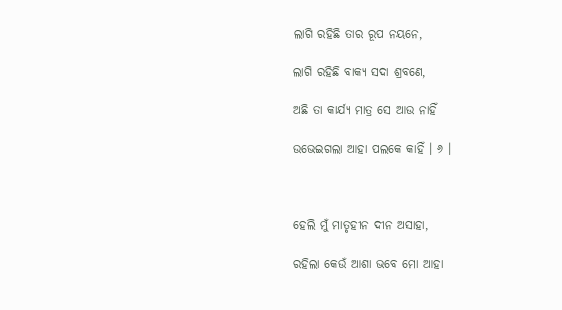ଲାଗି ରହିଛି ତାର ରୂପ ନୟନେ,

ଲାଗି ରହିଛି ବାକ୍ୟ ସଦା ଶ୍ରବଣେ,

ଅଛି ତା କାର୍ଯ୍ୟ ମାତ୍ର ସେ ଆଉ ନାହିଁ

ଉଭେଇଗଲା ଆହା ପଲକେ କାହିଁ । ୬ ।



ହେଲି ମୁଁ ମାତୃହୀନ ଦୀନ ଅସାହା,

ରହିଲା କେଉଁ ଆଶା ଭବେ ମୋ ଆହା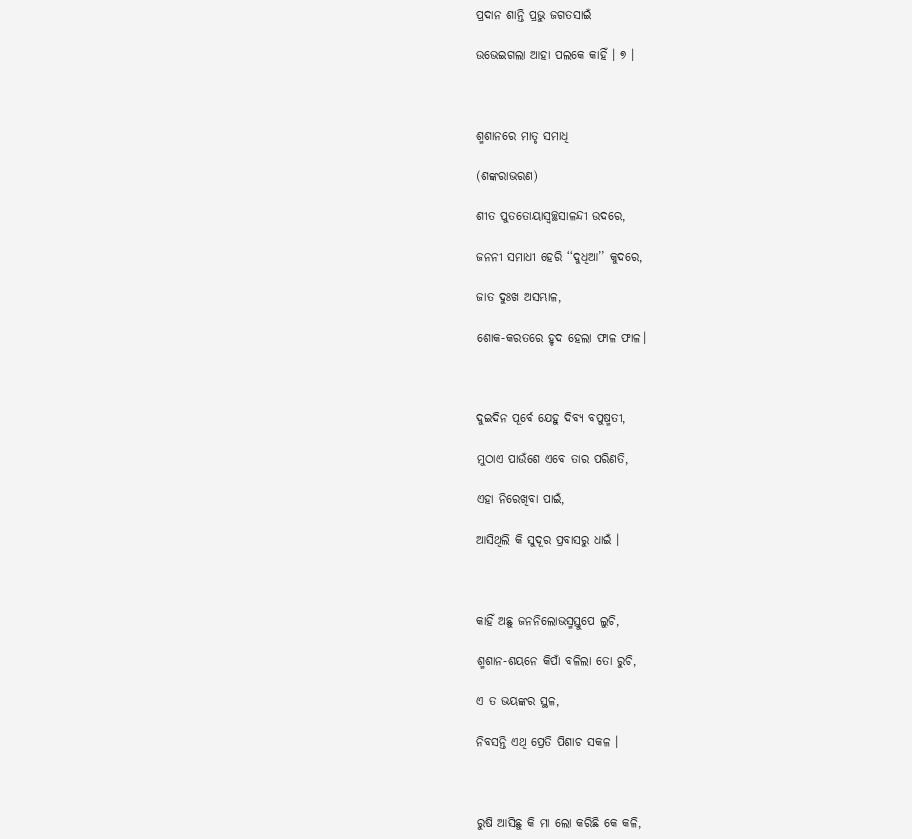ପ୍ରଦାନ ଶାନ୍ତି ପ୍ରଭୁ ଜଗତସାଇଁ

ଉଭେଇଗଲା ଆହା ପଲକେ କାହିଁ । ୭ ।



ଶ୍ମଶାନରେ ମାତୃ ସମାଧି

(ଶଙ୍କରାଭରଣ)

ଶୀତ ପୁତତୋୟାସ୍ୱଚ୍ଛସାଳନ୍ଦୀ ଉଦରେ,

ଜନନୀ ସମାଧୀ ହେରି ‘‘ଦୁଧିଆ’’ କୁଦରେ,

ଜାତ ଦୁଃଖ ଅସମ୍ଭାଳ,

ଶୋକ-କରତରେ ହୃଦ ହେଲା ଫାଳ ଫାଳ।



ଦୁଇଦିନ ପୂର୍ବେ ଯେହୁ ଦିବ୍ୟ ବପୁଷ୍ମତୀ,

ମୁଠାଏ ପାଉଁଶେ ଏବେ ତାର ପରିଣତି,

ଏହା ନିରେଖିବା ପାଇଁ,

ଆସିଥିଲି କି ସୁଦୂର ପ୍ରବାସରୁ ଧାଇଁ ।



କାହିଁ ଅଛୁ ଜନନିଲୋଭସ୍ମସ୍ତୁପେ ଲୁଚି,

ଶ୍ମଶାନ-ଶୟନେ କିପାଁ ବଳିଲା ତୋ ରୁଚି,

ଏ ତ ଭୟଙ୍କର ସ୍ଥଳ,

ନିବସନ୍ତି ଏଥି ପ୍ରେତି ପିଶାଚ ସକଳ ।



ରୁଷି ଆସିଛୁ କି ମା ଲୋ କରିଛି କେ କଳି,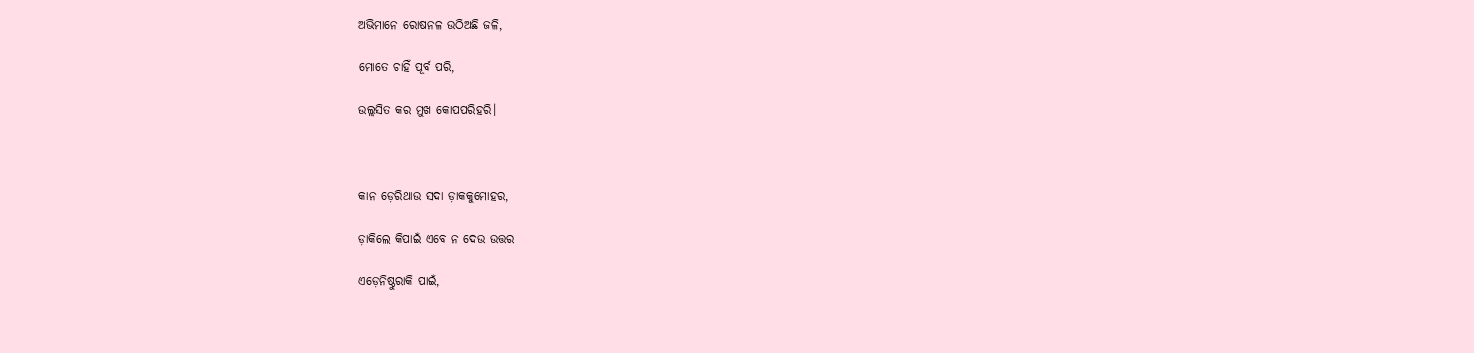ଅଭିମାନେ ରୋଷନଳ ଉଠିଅଛି ଜଳି,

ମୋତେ ଚାହିଁ ପୂର୍ବ ପରି,

ଉଲ୍ଲସିତ କର ମୁଖ କୋପପରିହରି।



କାନ ଡ଼େରିଥାଉ ସଦା ଡ଼ାକକୁମୋହର,

ଡ଼ାକିଲେ କିପାଇଁ ଏବେ ନ ଦେଉ ଉତ୍ତର

ଏଡ଼େନିଷ୍ଠୁରାକି ପାଇଁ,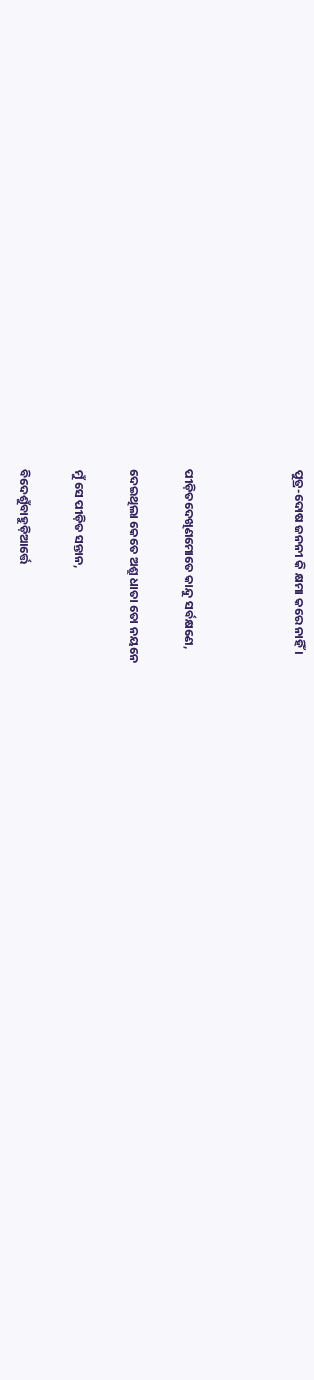ପୁତ୍ର-ଦୋଷ ଜନନୀ କି କ୍ଷମା କରେ ନାହିଁ ।



ପୀଡ଼ିତଦେଖିଣମୋତେ କାନ୍ଦୁ ସର୍ବକ୍ଷଣେ,

ଦେଇଥିଲା କେତେ ଅଶ୍ରୁ ଧାତା ତୋ ନୟନେ

ମୁଁ ସେ ପୀଡ଼ିତ ସନ୍ତାନ,

ବିଦେଶୁଁବାହୁଡ଼ିଆର୍ତ୍ତେ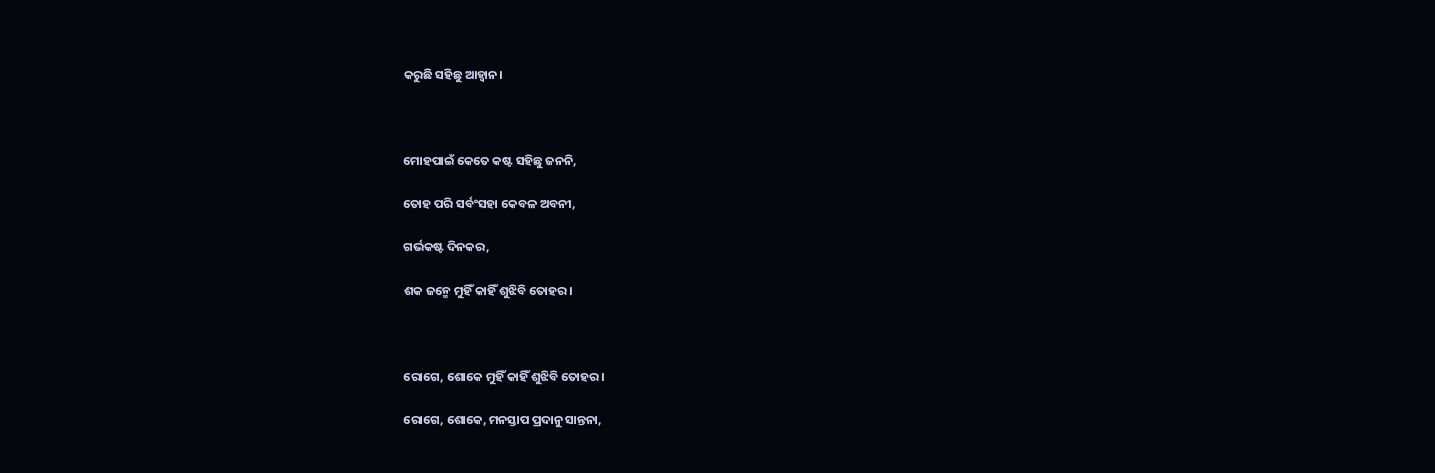କରୁଛି ସହିଛୁ ଆହ୍ୱାନ।



ମୋହପାଇଁ କେତେ କଷ୍ଟ ସହିଛୁ ଜନନି,

ତୋହ ପରି ସର୍ବଂସହା କେବଳ ଅବନୀ,

ଗର୍ଭକଷ୍ଟ ଦିନକର,

ଶକ ଜନ୍ମେ ମୁହିଁ କାହିଁ ଶୁଝିବି ତୋହର।



ରୋଗେ, ଶୋକେ ମୁହିଁ କାହିଁ ଶୁଝିବି ତୋହର।

ରୋଗେ, ଶୋକେ, ମନସ୍ତାପ ପ୍ରଦାନୁ ସାନ୍ତନା,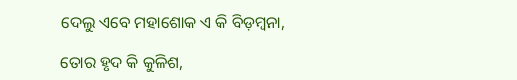ଦେଲୁ ଏବେ ମହାଶୋକ ଏ କି ବିଡ଼ମ୍ବନା,

ତୋର ହୃଦ କି କୁଳିଶ,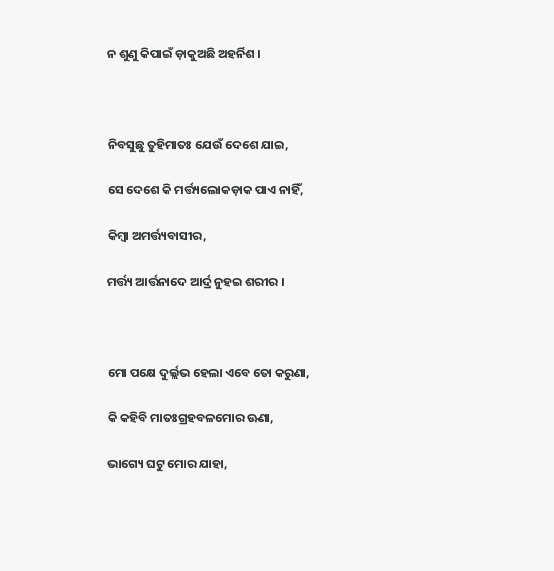ନ ଶୁଣୁ କିପାଇଁ ଡ଼ାକୁଅଛି ଅହର୍ନିଶ ।



ନିବସୁଛୁ ତୁହିମାତଃ ଯେଉଁ ଦେଶେ ଯାଇ,

ସେ ଦେଶେ କି ମର୍ତ୍ତ୍ୟଲୋକଡ଼ାକ ପାଏ ନାହିଁ,

କିମ୍ବା ଅମର୍ତ୍ତ୍ୟବାସୀର,

ମର୍ତ୍ତ୍ୟ ଆର୍ତ୍ତନାଦେ ଆର୍ଦ୍ର ନୁହଇ ଶରୀର ।



ମୋ ପକ୍ଷେ ଦୁର୍ଲ୍ଲଭ ହେଲା ଏବେ ତୋ କରୁଣା,

କି କହିବି ମାତଃଗ୍ରହବଳମୋର ଊଣା,

ଭାଗ୍ୟେ ଘଟୁ ମୋର ଯାହା,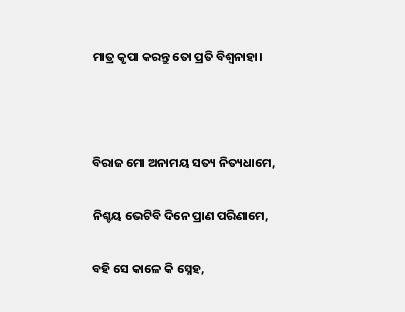ମାତ୍ର କୃପା କରନ୍ତୁ ତୋ ପ୍ରତି ବିଶ୍ୱନାହା।



ବିରାଜ ମୋ ଅନାମୟ ସତ୍ୟ ନିତ୍ୟଧାମେ,

ନିଶ୍ଚୟ ଭେଟିବି ଦିନେ ପ୍ରାଣ ପରିଣାମେ,

ବହି ସେ କାଳେ କି ସ୍ନେହ,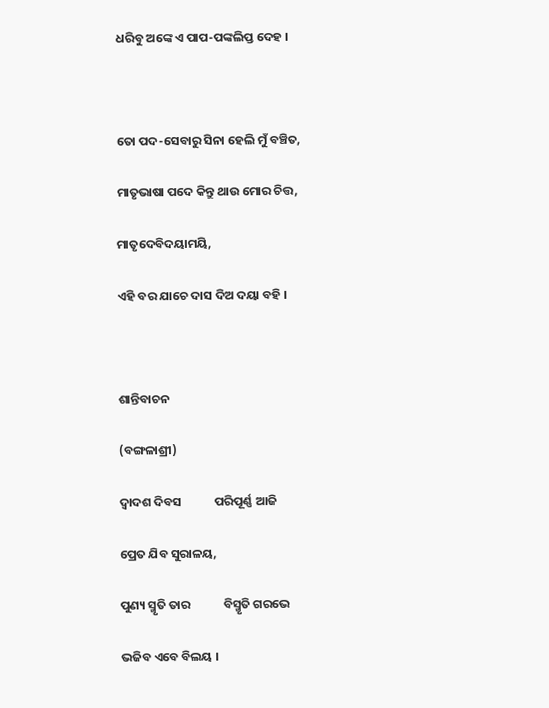ଧରିବୁ ଅଙ୍କେ ଏ ପାପ-ପଙ୍କଲିପ୍ତ ଦେହ ।



ତୋ ପଦ-ସେବାରୁ ସିନା ହେଲି ମୁଁ ବଞ୍ଚିତ,

ମାତୃଭାଷା ପଦେ କିନ୍ତୁ ଥାଉ ମୋର ଚିତ୍ତ,

ମାତୃଦେବିଦୟାମୟି,

ଏହି ବର ଯାଚେ ଦାସ ଦିଅ ଦୟା ବହି ।



ଶାନ୍ତିବାଚନ

(ବଙ୍ଗଳାଶ୍ରୀ)

ଦ୍ୱାଦଶ ଦିବସ            ପରିପୂର୍ଣ୍ଣ ଆଜି

ପ୍ରେତ ଯିବ ସୁରାଳୟ,

ପୁଣ୍ୟ ସ୍ମୃତି ତାର            ବିସ୍ମୃତି ଗରଭେ

ଭଜିବ ଏବେ ବିଲୟ ।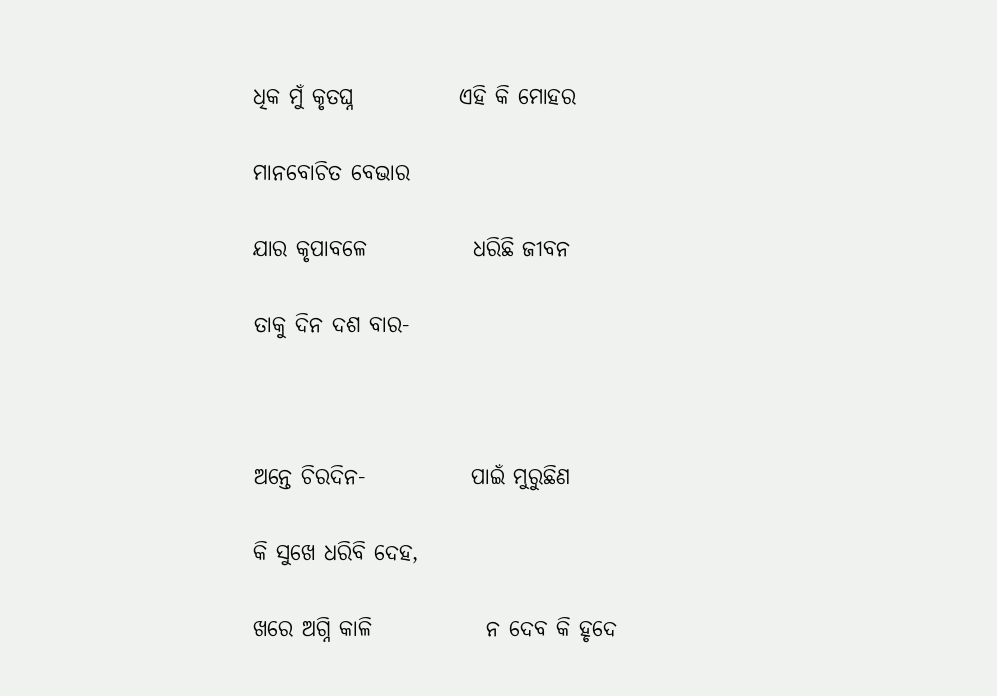ଧିକ ମୁଁ କୃତଘ୍ନ            ଏହି କି ମୋହର

ମାନବୋଚିତ ବେଭାର

ଯାର କୃପାବଳେ            ଧରିଛି ଜୀବନ

ତାକୁ ଦିନ ଦଶ ବାର-



ଅନ୍ତେ ଚିରଦିନ-            ପାଇଁ ମୁରୁଛିଣ

କି ସୁଖେ ଧରିବି ଦେହ,

ଖରେ ଅଗ୍ନି କାଳି             ନ ଦେବ କି ହୃଦେ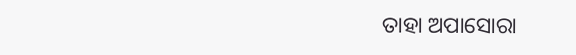ତାହା ଅପାସୋରା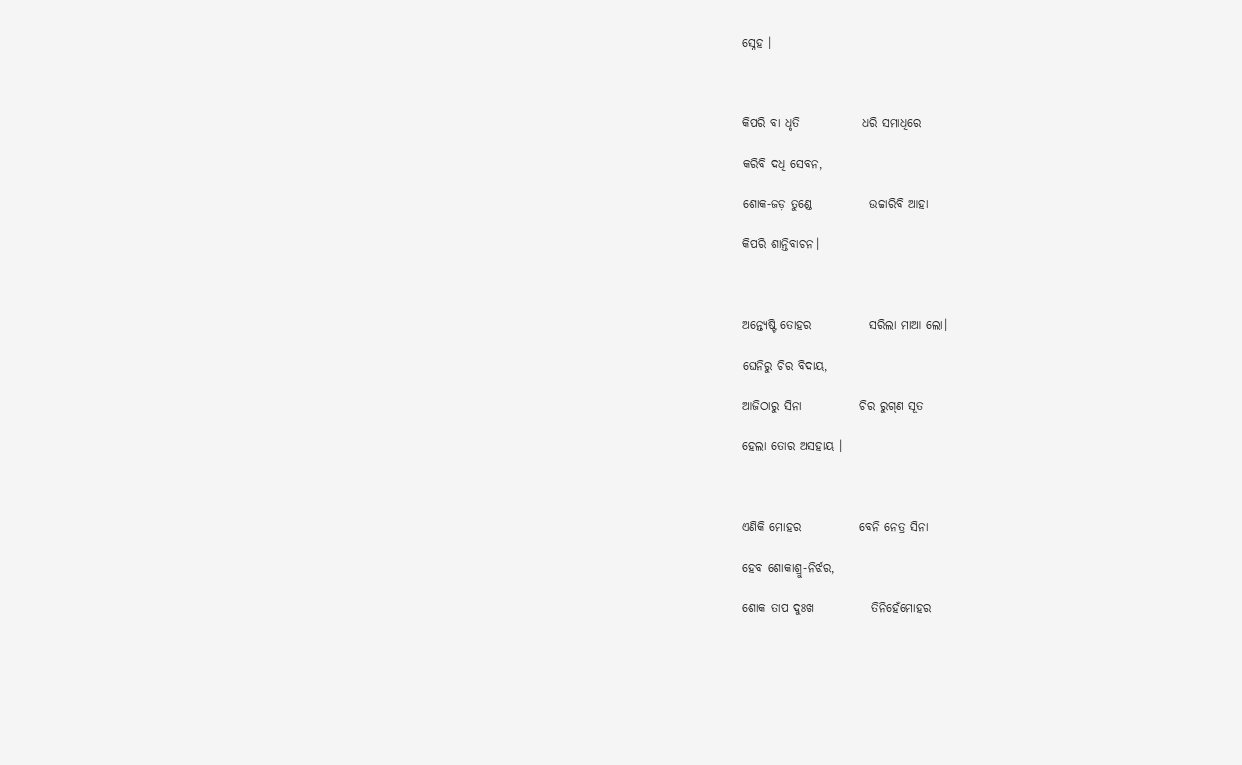ସ୍ନେହ ।



କିପରି ବା ଧୃତି             ଧରି ସମାଧିରେ

କରିବି ଦଧି ସେବନ,

ଶୋକ-ଜଡ଼ ତୁଣ୍ଡେ            ଉଚ୍ଚାରିବି ଆହା

କିପରି ଶାନ୍ତିବାଚନ।



ଅନ୍ତ୍ୟେଷ୍ଟି ତୋହର            ସରିଲା ମାଆ ଲୋ।

ଘେନିରୁ ଚିର ବିଦାୟ,

ଆଜିଠାରୁ ସିନା            ଚିର ରୁଗ୍‌ଣ ସୂତ

ହେଲା ତୋର ଅସହାୟ ।



ଏଣିକି ମୋହର            ବେନି ନେତ୍ର ସିନା

ହେବ ଶୋକାଶ୍ରୁ-ନିର୍ଝର,

ଶୋକ ତାପ ଦୁଃଖ            ତିନିହେଁମୋହର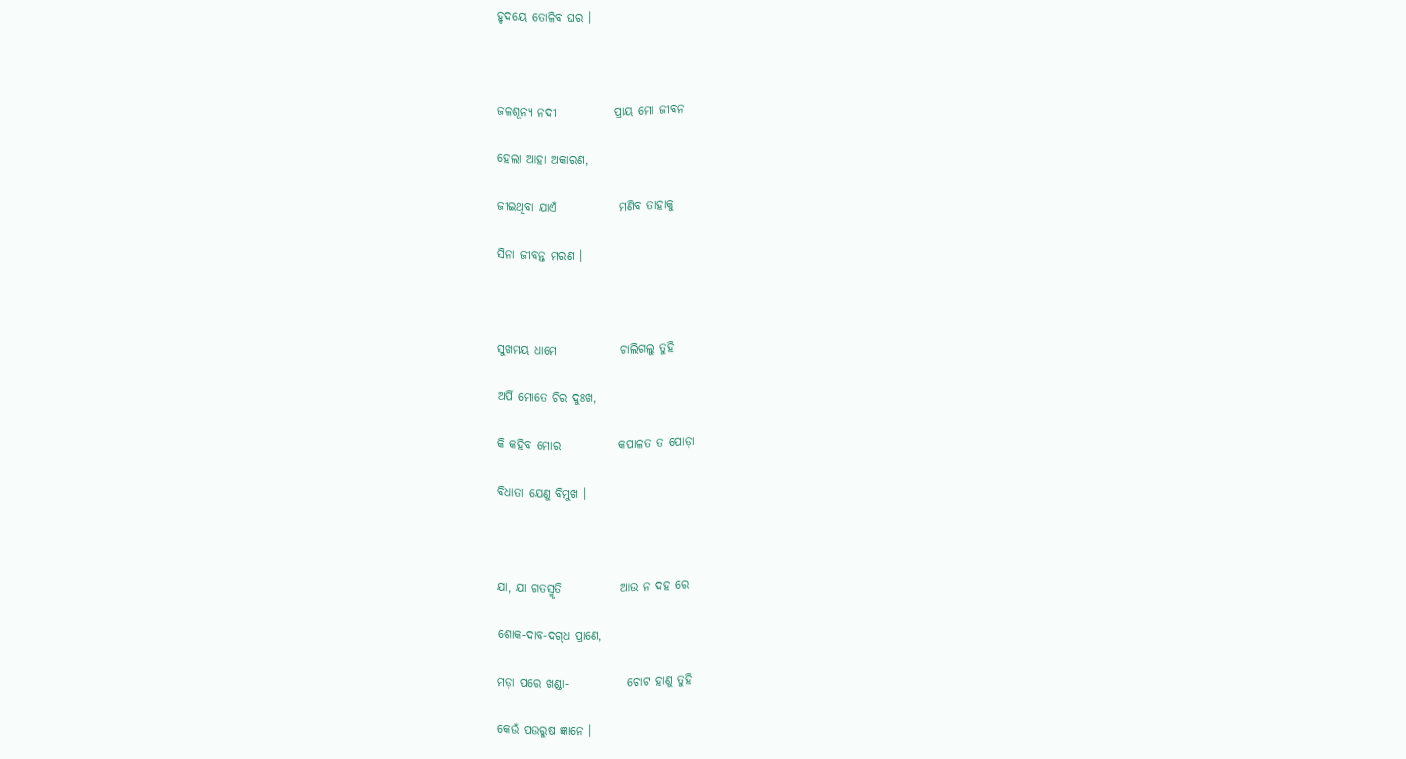ହୃଦୟେ ତୋଳିବ ଘର ।



ଜଳଶୂନ୍ୟ ନଦୀ            ପ୍ରାୟ ମୋ ଜୀବନ

ହେଲା ଆହା ଅକାରଣ,

ଜୀଇଥିବା ଯାଏଁ             ମଣିବ ତାହାକୁ

ସିନା ଜୀବନ୍ତ ମରଣ ।



ସୁଖମୟ ଧାମେ             ଚାଲିଗଲୁ ତୁହି

ଅର୍ପି ମୋତେ ଚିର ଦୁଃଖ,

କି କହିବ ମୋର            କପାଳତ ତ ପୋଡ଼ା

ବିଧାତା ଯେଣୁ ବିମୁଖ ।



ଯା, ଯା ଗତସ୍ମୃତି            ଆଉ ନ ଦହ ରେ

ଶୋକ-ଦାବ-ଦଗ୍‌ଧ ପ୍ରାଣେ,

ମଡ଼ା ପରେ ଖଣ୍ଡା-            ଚୋଟ ହାଣୁ ତୁହି

କେଉଁ ପଉରୁଷ ଜ୍ଞାନେ ।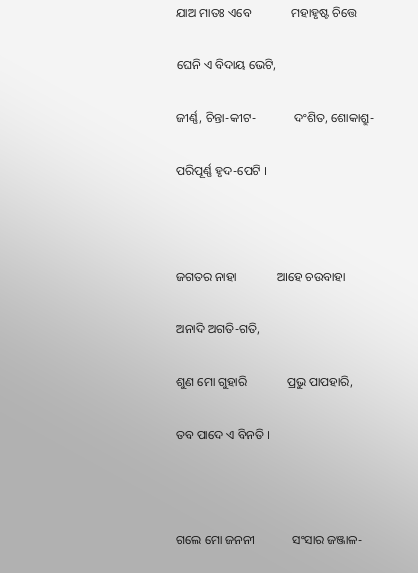ଯାଅ ମାତଃ ଏବେ             ମହାହୃଷ୍ଟ ଚିତ୍ତେ

ଘେନି ଏ ବିଦାୟ ଭେଟି,

ଜୀର୍ଣ୍ଣ, ଚିନ୍ତା-କୀଟ-            ଦଂଶିତ, ଶୋକାଶ୍ରୁ-

ପରିପୂର୍ଣ୍ଣ ହୃଦ-ପେଟି ।



ଜଗତର ନାହା             ଆହେ ଚଉବାହା

ଅନାଦି ଅଗତି-ଗତି,

ଶୁଣ ମୋ ଗୁହାରି             ପ୍ରଭୁ ପାପହାରି,

ତବ ପାଦେ ଏ ବିନତି ।



ଗଲେ ମୋ ଜନନୀ            ସଂସାର ଜଞ୍ଜାଳ-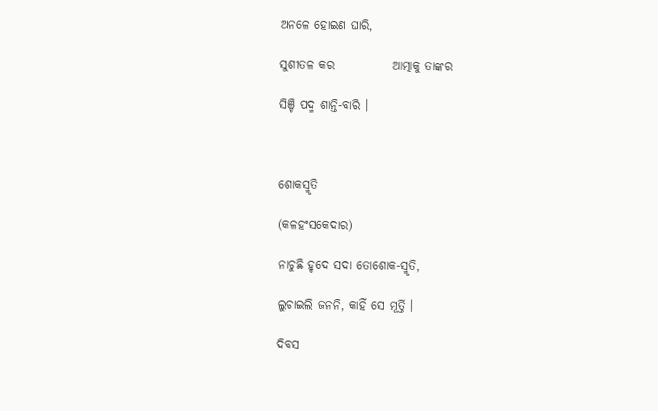ଅନଳେ ହୋଇଣ ଘାରି,

ସୁଶୀତଳ କର            ଆତ୍ମାକୁ ତାଙ୍କର

ସିଞ୍ଚି ପଦ୍ମ ଶାନ୍ତି-ବାରି ।



ଶୋକସ୍ମୃତି

(କଳହଂସକେଦାର)

ନାଚୁଛି ହୃଦେ ସଦା ତୋଶୋକ-ସ୍ମୃତି,

ଲୁଚାଇଲି ଜନନି, କାହିଁ ସେ ମୂର୍ତ୍ତି ।

ଦିବସ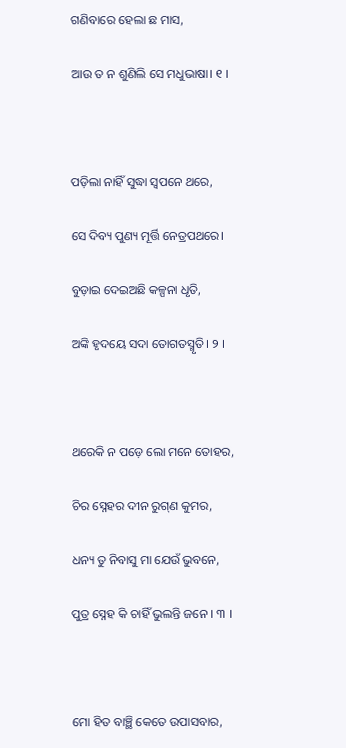ଗଣିବାରେ ହେଲା ଛ ମାସ,

ଆଉ ତ ନ ଶୁଣିଲି ସେ ମଧୁଭାଷା। ୧ ।



ପଡ଼ିଲା ନାହିଁ ସୁଦ୍ଧା ସ୍ୱପନେ ଥରେ,

ସେ ଦିବ୍ୟ ପୁଣ୍ୟ ମୂର୍ତ୍ତି ନେତ୍ରପଥରେ।

ବୁଡ଼ାଇ ଦେଇଅଛି କଳ୍ପନା ଧୃତି,

ଅଙ୍କି ହୃଦୟେ ସଦା ତୋଗତସ୍ମୃତି। ୨ ।



ଥରେକି ନ ପଡ଼େ ଲୋ ମନେ ତୋହର,

ଚିର ସ୍ନେହର ଦୀନ ରୁଗ୍‌ଣ କୁମର,

ଧନ୍ୟ ତୁ ନିବାସୁ ମା ଯେଉଁ ଭୁବନେ,

ପୁତ୍ର ସ୍ନେହ କି ଚାହିଁ ଭୁଲନ୍ତି ଜନେ । ୩ ।



ମୋ ହିତ ବାଞ୍ଛି କେତେ ଉପାସବାର,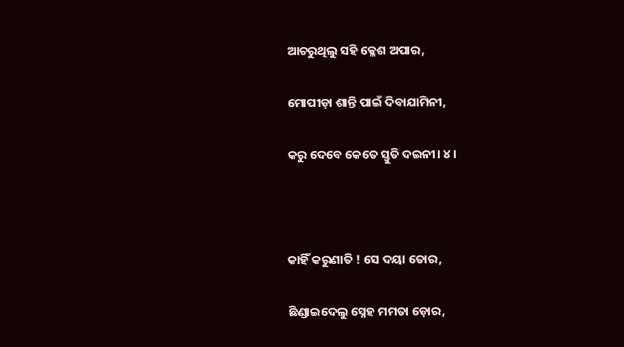ଆଚରୁଥିଲୁ ସହି କ୍ଳେଶ ଅପାର,

ମୋପୀଡ଼ା ଶାନ୍ତି ପାଇଁ ଦିବାଯାମିନୀ,

କରୁ ଦେବେ କେତେ ସ୍ତୁତି ଦଇନୀ। ୪ ।



କାହିଁ କରୁଣାତି ! ସେ ଦୟା ତୋର,

ଛିଣ୍ଡାଇଦେଲୁ ସ୍ନେହ ମମତା ଡ଼ୋର,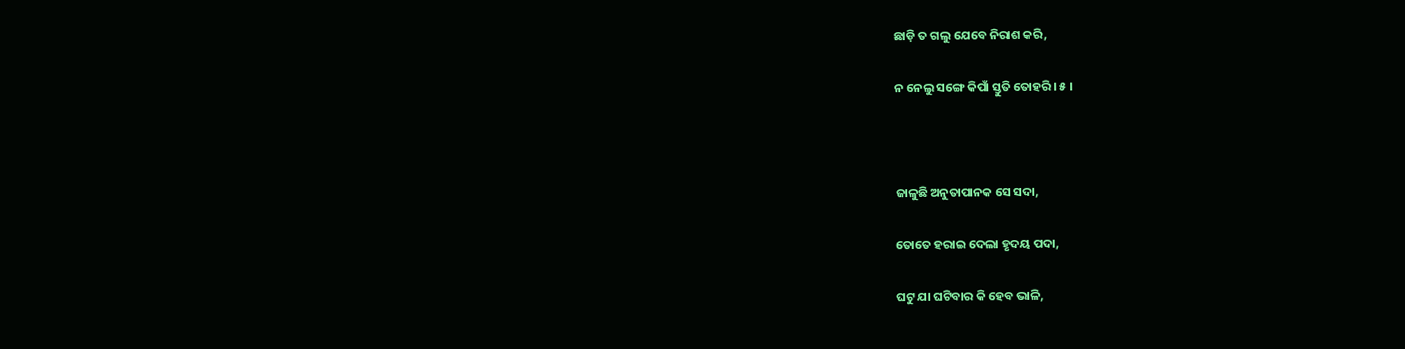ଛାଡ଼ି ତ ଗଲୁ ଯେବେ ନିରାଶ କରି,

ନ ନେଲୁ ସଙ୍ଗେ କିପାଁ ସ୍ତୁତି ତୋହରି। ୫ ।



ଜାଳୁଛି ଅନୁତାପାନକ ସେ ସଦା,

ତୋତେ ହରାଇ ଦେଲା ହୃଦୟ ପଦା,

ଘଟୁ ଯା ଘଟିବାର କି ହେବ ଭାଳି,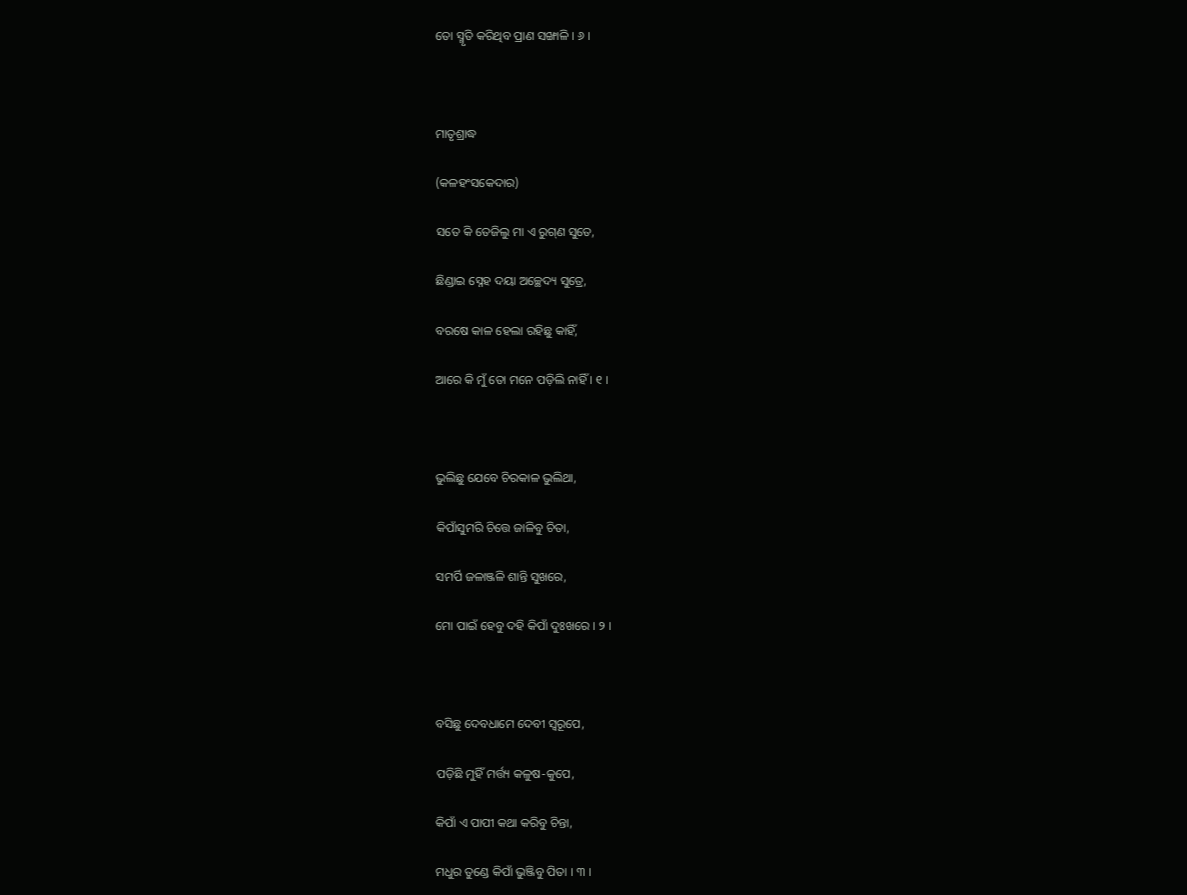ତୋ ସ୍ମୃତି କରିଥିବ ପ୍ରାଣ ସଙ୍ଖାଳି । ୬ ।



ମାତୃଶ୍ରାଦ୍ଧ

(କଳହଂସକେଦାର)

ସତେ କି ତେଜିଲୁ ମା ଏ ରୁଗ୍‌ଣ ସୁତେ,

ଛିଣ୍ଡାଇ ସ୍ନେହ ଦୟା ଅଚ୍ଛେଦ୍ୟ ସୁତ୍ରେ,

ବରଷେ କାଳ ହେଲା ରହିଛୁ କାହିଁ,

ଆରେ କି ମୁଁ ତୋ ମନେ ପଡ଼ିଲି ନାହିଁ । ୧ ।



ଭୁଲିଛୁ ଯେବେ ଚିରକାଳ ଭୁଲିଥା,

କିପାଁସୁମରି ଚିତ୍ତେ ଜାଳିବୁ ଚିତା,

ସମର୍ପି ଜଳାଞ୍ଜଳି ଶାନ୍ତି ସୁଖରେ,

ମୋ ପାଇଁ ହେବୁ ଦହି କିପାଁ ଦୁଃଖରେ । ୨ ।



ବସିଛୁ ଦେବଧାମେ ଦେବୀ ସ୍ୱରୂପେ,

ପଡ଼ିଛି ମୁହିଁ ମର୍ତ୍ତ୍ୟ କଳୁଷ-କୁପେ,

କିପାଁ ଏ ପାପୀ କଥା କରିବୁ ଚିନ୍ତା,

ମଧୁର ତୁଣ୍ଡେ କିପାଁ ଭୁଞ୍ଜିବୁ ପିତା । ୩ ।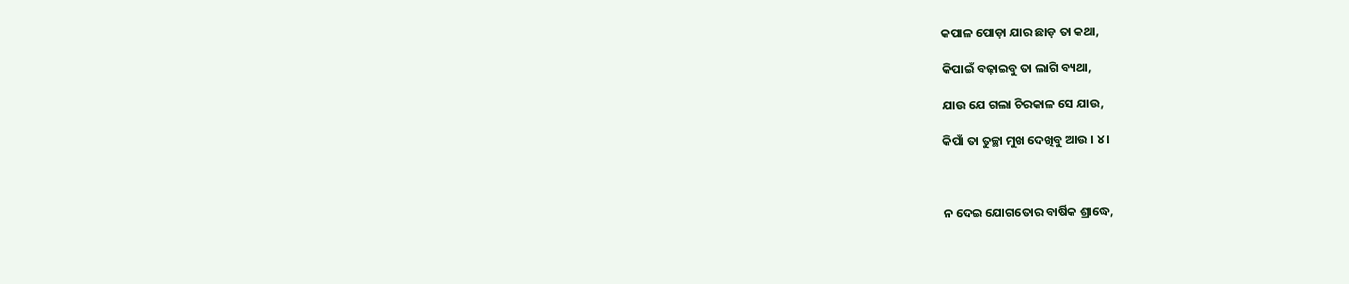କପାଳ ପୋଡ଼ା ଯାର ଛାଡ଼ ତା କଥା,

କିପାଇଁ ବଢ଼ାଇବୁ ତା ଲାଗି ବ୍ୟଥା,

ଯାଉ ଯେ ଗଲା ଚିରକାଳ ସେ ଯାଉ,

କିପାଁ ତା ତୁଚ୍ଛା ମୁଖ ଦେଖିବୁ ଆଉ । ୪ ।



ନ ଦେଇ ଯୋଗତୋର ବାର୍ଷିକ ଶ୍ରାଦ୍ଧେ,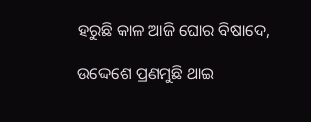ହରୁଛି କାଳ ଆଜି ଘୋର ବିଷାଦେ,

ଉଦ୍ଦେଶେ ପ୍ରଣମୁଛି ଥାଇ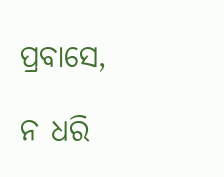ପ୍ରବାସେ,

ନ ଧରି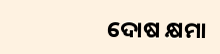ଦୋଷ କ୍ଷମା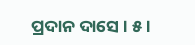ପ୍ରଦାନ ଦାସେ । ୫ ।